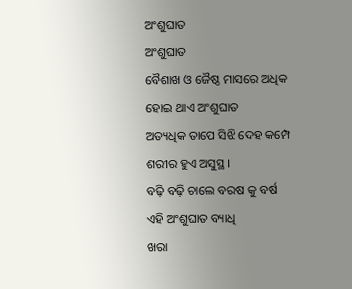ଅଂଶୁଘାତ
ଅଂଶୁଘାତ
ବୈଶାଖ ଓ ଜୈଷ୍ଠ ମାସରେ ଅଧିକ
ହୋଇ ଥାଏ ଅଂଶୁଘାତ
ଅତ୍ୟଧିକ ତାପେ ସିଝି ଦେହ କମ୍ପେ
ଶରୀର ହୁଏ ଅସୁସ୍ଥ ।
ବଢ଼ି ବଢ଼ି ଚାଲେ ବରଷ କୁ ବର୍ଷ
ଏହି ଅଂଶୁଘାତ ବ୍ୟାଧି
ଖରା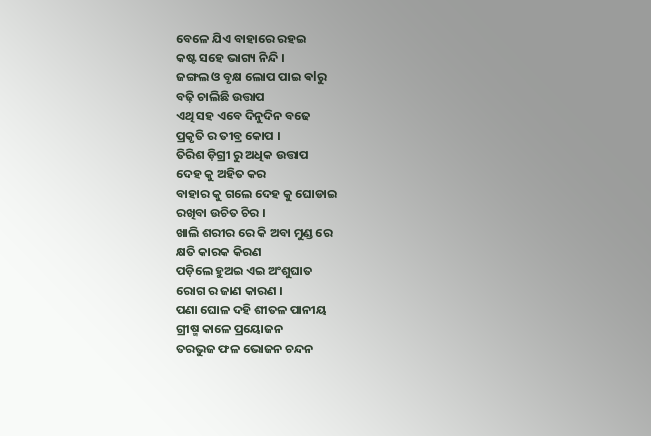ବେଳେ ଯିଏ ବାହାରେ ରହଇ
କଷ୍ଟ ସହେ ଭାଗ୍ୟ ନିନ୍ଦି ।
ଜଙ୍ଗଲ ଓ ବୃକ୍ଷ ଲୋପ ପାଇ ଵlରୁ
ବଢ଼ି ଚାଲିଛି ଉତ୍ତାପ
ଏଥି ସହ ଏବେ ଦିନୁଦିନ ବଢେ
ପ୍ରକୃତି ର ତୀବ୍ର କୋପ ।
ତିରିଶ ଡ଼ିଗ୍ରୀ ରୁ ଅଧିକ ଉତ୍ତାପ
ଦେହ କୁ ଅହିତ କର
ବାହାର କୁ ଗଲେ ଦେହ କୁ ଘୋଡାଇ
ରଖିବା ଉଚିତ ଚିର ।
ଖାଲି ଶରୀର ରେ କି ଅବା ମୁଣ୍ଡ ରେ
କ୍ଷତି କାରକ କିରଣ
ପଡ଼ିଲେ ହୁଅଇ ଏଇ ଅଂଶୁଘାତ
ରୋଗ ର ଜାଣ କାରଣ ।
ପଣା ଘୋଳ ଦହି ଶୀତଳ ପାନୀୟ
ଗ୍ରୀଷ୍ମ କାଳେ ପ୍ରୟୋଜନ
ତରଭୁଜ ଫଳ ଭୋଜନ ଚନ୍ଦନ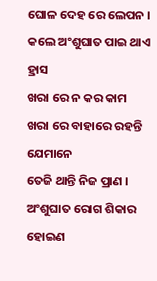ଘୋଳ ଦେହ ରେ ଲେପନ ।
କଲେ ଅଂଶୁଘାତ ପାଇ ଥାଏ ହ୍ରାସ
ଖରା ରେ ନ କର କାମ
ଖରା ରେ ବାହାରେ ରହନ୍ତି ଯେମାନେ
ତେଜି ଥାନ୍ତି ନିଜ ପ୍ରାଣ ।
ଅଂଶୁଘାତ ରୋଗ ଶିକାର ହୋଇଣ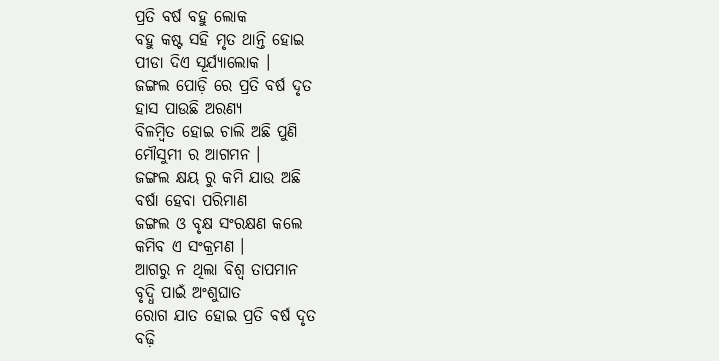ପ୍ରତି ବର୍ଷ ବହୁ ଲୋକ
ବହୁ କଷ୍ଟ ସହି ମୃତ ଥାନ୍ତି ହୋଇ
ପୀଡା ଦିଏ ସୂର୍ଯ୍ୟାଲୋକ ।
ଜଙ୍ଗଲ ପୋଡ଼ି ରେ ପ୍ରତି ବର୍ଷ ଦୃତ
ହାସ ପାଉଛି ଅରଣ୍ୟ
ବିଳମ୍ବିତ ହୋଇ ଚାଲି ଅଛି ପୁଣି
ମୌସୁମୀ ର ଆଗମନ ।
ଜଙ୍ଗଲ କ୍ଷୟ ରୁ କମି ଯାଉ ଅଛି
ବର୍ଷା ହେବା ପରିମାଣ
ଜଙ୍ଗଲ ଓ ବୃକ୍ଷ ସଂରକ୍ଷଣ କଲେ
କମିବ ଏ ସଂକ୍ରମଣ ।
ଆଗରୁ ନ ଥିଲା ବିଶ୍ଵ ତାପମାନ
ବୃଦ୍ଧି ପାଇଁ ଅଂଶୁଘାତ
ରୋଗ ଯାତ ହୋଇ ପ୍ରତି ବର୍ଷ ଦୃତ
ବଢ଼ି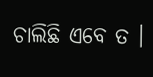ଚାଲିଛି ଏବେ ତ ।